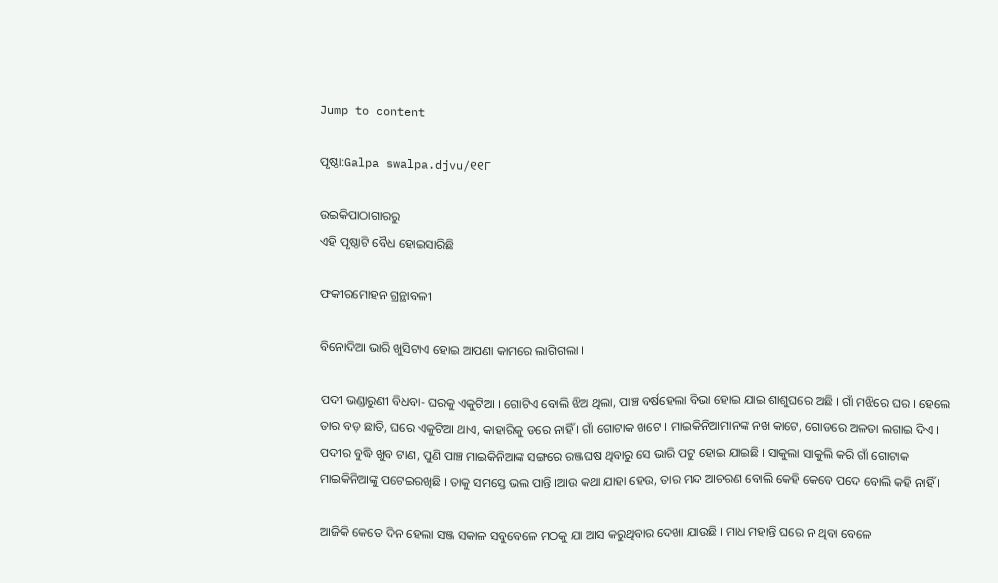Jump to content

ପୃଷ୍ଠା:Galpa swalpa.djvu/୧୧୮

ଉଇକିପାଠାଗାର‌ରୁ
ଏହି ପୃଷ୍ଠାଟି ବୈଧ ହୋଇସାରିଛି

ଫକୀରମୋହ‌ନ ଗ୍ରନ୍ଥାବଳୀ

ବିନୋଦିଆ ଭାରି ଖୁସିଟାଏ ହୋଇ ଆପଣା କାମରେ ଲାଗିଗଲା ।

ପଦୀ ଭଣ୍ଡାରୁଣୀ ବିଧବା- ଘରକୁ ଏକୁଟିଆ । ଗୋଟିଏ ବୋଲି ଝିଅ ଥିଲା, ପାଞ୍ଚ ବର୍ଷହେଲା ବିଭା ହୋଇ ଯାଇ ଶାଶୁଘରେ ଅଛି । ଗାଁ ମଝିରେ ଘର । ହେଲେ ତାର ବଡ଼ ଛାତି, ଘରେ ଏକୁଟିଆ ଥାଏ, କାହାରିକୁ ଡରେ ନାହିଁ । ଗାଁ ଗୋଟାକ ଖଟେ । ମାଇକିନିଆମାନଙ୍କ ନଖ କାଟେ, ଗୋଡରେ ଅଳତା ଲଗାଇ ଦିଏ । ପଦୀର ବୁଦ୍ଧି ଖୁବ ଟାଣ, ପୁଣି ପାଞ୍ଚ ମାଇକିନିଆଙ୍କ ସଙ୍ଗରେ ରଞ୍ଜଘଷ ଥିବାରୁ ସେ ଭାରି ପଟୁ ହୋଇ ଯାଇଛି । ସାକୁଲା ସାକୁଲି କରି ଗାଁ ଗୋଟାକ ମାଇକିନିଆଙ୍କୁ ପଟେଇରଖିଛି । ତାକୁ ସମସ୍ତେ ଭଲ ପାନ୍ତି ।ଆଉ କଥା ଯାହା ହେଉ, ତାର ମନ୍ଦ ଆଚରଣ ବୋଲି କେହି କେବେ ପଦେ ବୋଲି କହି ନାହିଁ ।

ଆଜିକି କେତେ ଦିନ ହେଲା ସଞ୍ଜ ସକାଳ ସବୁବେଳେ ମଠକୁ ଯା ଆସ କରୁଥିବାର ଦେଖା ଯାଉଛି । ମାଧ ମହାନ୍ତି ଘରେ ନ ଥିବା ବେଳେ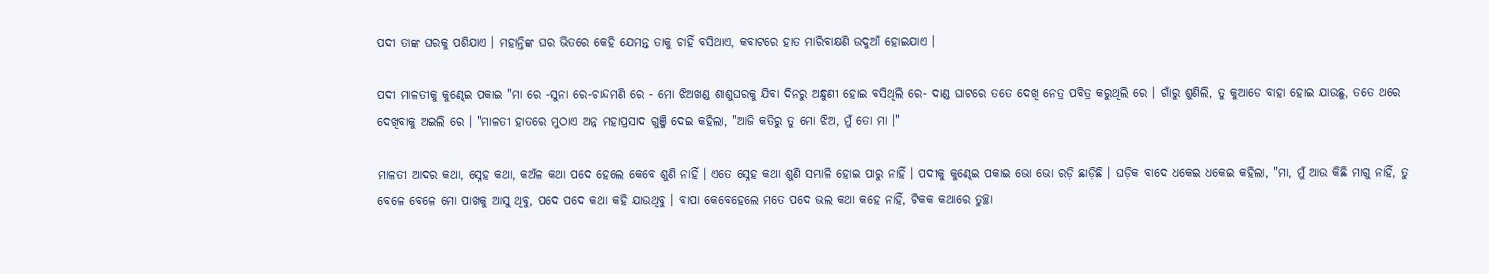ପଦୀ ତାଙ୍କ ଘରକୁ ପଶିଯାଏ । ମହାନ୍ତିଙ୍କ ଘର ଭିତରେ କେହି ଯେମନ୍ତ ତାକୁ ଚାହିଁ ବସିଥାଏ, କବାଟରେ ହାତ ମାରିବାକ୍ଷଣି ଉଦୁଆଁ ହୋଇଯାଏ ।

ପଦୀ ମାଳତୀକୁ କୁଣ୍ଢେଇ ପକାଇ "ମା ରେ -ସୁନା ରେ-ଚାନ୍ଦମଣି ରେ - ମୋ ଝିଅଖଣ୍ଡ ଶାଶୁଘରକୁ ଯିବା ଦିନରୁ ଅନ୍ଧୁଣୀ ହୋଇ ବସିଥିଲି ରେ- ଦାଣ୍ଡ ଘାଟରେ ତତେ ଦେଖି ନେତ୍ର ପବିତ୍ର କରୁଥିଲି ରେ । ଗାଁରୁ ଶୁଣିଲି, ତୁ କୁଆଡେ ବାହା ହୋଇ ଯାଉଛୁ, ତତେ ଥରେ ଦେଖିବାକୁ ଅଇଲି ରେ । "ମାଳତୀ ହାତରେ ମୁଠାଏ ଅନ୍ନ ମହାପ୍ରସାଦ ଗୁଞ୍ଜି ଦେଇ କହିଲା, "ଆଜି କତିରୁ ତୁ ମୋ ଝିଅ, ମୁଁ ତୋ ମା ।"

ମାଳତୀ ଆଦର କଥା, ସ୍ନେହ କଥା, କଅଁଳ କଥା ପଦେ ହେଲେ କେବେ ଶୁଣି ନାହିଁ । ଏତେ ସ୍ନେହ କଥା ଶୁଣି ସମ୍ଭାଳି ହୋଇ ପାରୁ ନାହିଁ । ପଦୀକୁ କୁଣ୍ଢେଇ ପକାଇ ଭୋ ଭୋ ରଡ଼ି ଛାଡ଼ିଛି । ଘଡ଼ିକ ବାଦେ ଧକେଇ ଧକେଇ କହିଲା, "ମା, ମୁଁ ଆଉ କିଛି ମାଗୁ ନାହିଁ, ତୁ ବେଳେ ବେଳେ ମୋ ପାଖକୁ ଆସୁ ଥିବୁ, ପଦେ ପଦେ କଥା କହି ଯାଉଥିବୁ । ବାପା କେବେହେଲେ ମତେ ପଦେ ଭଲ କଥା କହେ ନାହିଁ, ଟିକକ କଥାରେ ତୁଚ୍ଛା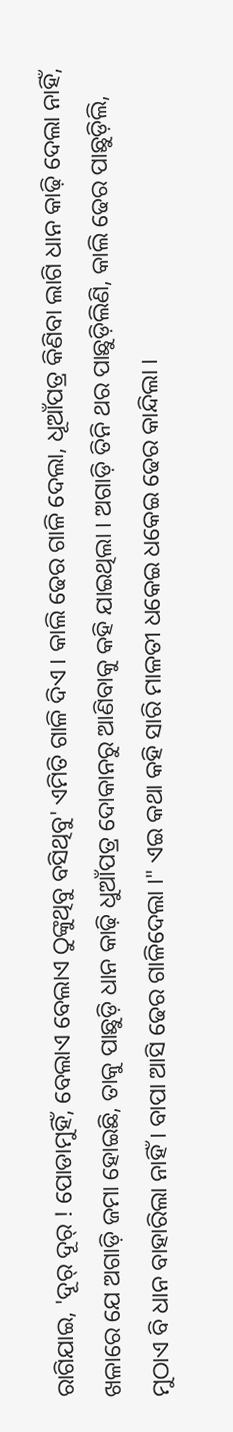ରାଗିଯାଇ, 'ଦୂର୍ ଦୂର୍ ! ପୋଡାମୁହିଁ, ବେଲାଏ ବେଲାଏ ଠୁଙ୍କୁଥିବୁ ବସିଥିବୁ' ଏମିତି ଗାଳି ଦିଏ । କାଲି ଢେର ଗାଳି ଦେଲା, ଧୂଆଁପତ୍ର କିଣିବା ଲାଗି ଧାନ କାଢ଼ି ଦେଲା ନାହିଁ, ଖଳାରେ ଯେ ଅଗାଡ଼ି ଜମା ହୋଇଛି, ତାକୁ ପାଛୁଡ଼ି ଧାନ କାଢ଼ି ଧୁଆଁପତ୍ର ଦୋକାନରୁ ଆଣିବାକୁ କହି ଯାଇଥିଲା । ଅଗାଡ଼ି ତିନି ଥର ପାଛୁଡ଼ିଲିଣି, କାଲି ଢେର ପାଛୁଡ଼ିଲି, ମୁଠାଏ ବି ଧାନ ବାହାରିଲା ନାହିଁ । ବାପା ଆସି ଢେର ଗାଳିଦେଲା ।" ଏଇ କଥା କହି ସାରି ମାଳତୀ ଧକେଇ ଧକେଇ ଢେର କାନ୍ଦିଲା ।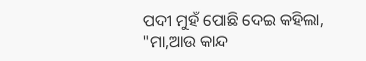ପଦୀ ମୁହଁ ପୋଛି ଦେଇ କହିଲା, "ମା,ଆଉ କାନ୍ଦ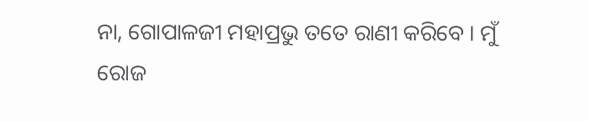ନା, ଗୋପାଳଜୀ ମହାପ୍ରଭୁ ତତେ ରାଣୀ କରିବେ । ମୁଁ ରୋଜ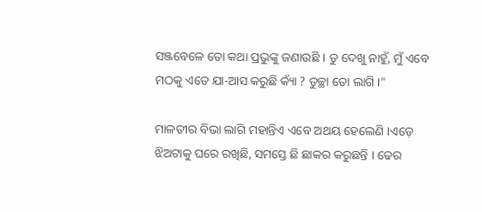ସଞ୍ଜବେଳେ ତୋ କଥା ପ୍ରଭୁଙ୍କୁ ଜଣାଉଛି । ତୁ ଦେଖୁ ନାହୁଁ, ମୁଁ ଏବେ ମଠକୁ ଏତେ ଯା-ଆସ କରୁଛି କ୍ୟାଁ ? ତୁଚ୍ଛା ତୋ ଲାଗି ।"

ମାଳତୀର ବିଭା ଲାଗି ମହାନ୍ତିଏ ଏବେ ଅଥୟ ହେଲେଣି ।ଏଡ଼େ ଝିଅଟାକୁ ଘରେ ରଖିଛି, ସମସ୍ତେ ଛି ଛାକର କରୁଛନ୍ତି । ଢେର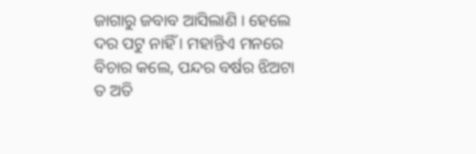ଜାଗାରୁ ଜବାବ ଆସିଲାଣି । ହେଲେ ଦର ପଟୁ ନାହିଁ । ମହାନ୍ତିଏ ମନରେ ବିଚାର କଲେ, ପନ୍ଦର ବର୍ଷର ଝିଅଟା ତ ଅତି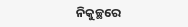ନିକୁଚ୍ଛରେ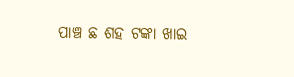ପାଞ୍ଚ ଛ ଶହ ଟଙ୍କା ଖାଇ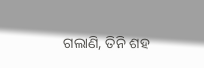ଗଲାଣି, ତିନି ଶହ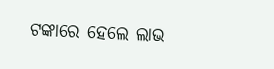ଟଙ୍କାରେ ହେଲେ ଲାଭ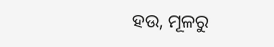ହଉ, ମୂଳରୁ